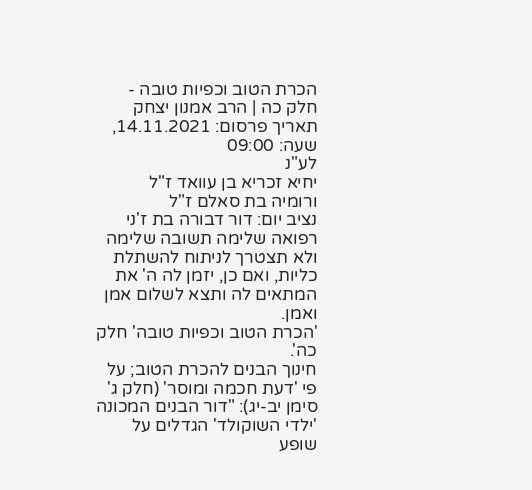הכרת הטוב וכפיות טובה - חלק כה | הרב אמנון יצחק
תאריך פרסום: 14.11.2021, שעה: 09:00
לע"נ
יחיא זכריא בן עוואד ז"ל
ורומיה בת סאלם ז"ל
נציב יום: דור דבורה בת ז'ני רפואה שלימה תשובה שלימה ולא תצטרך לניתוח להשתלת כליות, ואם כן, יזמן לה ה' את המתאים לה ותצא לשלום אמן ואמן.
'הכרת הטוב וכפיות טובה' חלק כה'.
חינוך הבנים להכרת הטוב; על פי 'דעת חכמה ומוסר' (חלק ג' סימן יב-יג): "דור הבנים המכונה 'ילדי השוקולד' הגדלים על שופע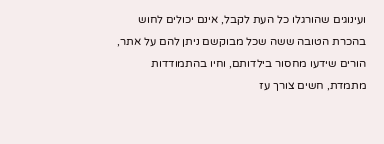ועינוגים שהורגלו כל העת לקבל, אינם יכולים לחוש בהכרת הטובה ששה שכל מבוקשם ניתן להם על אתר, הורים שידעו מחסור בילדותם, וחיו בהתמודדות מתמדת, חשים צורך עז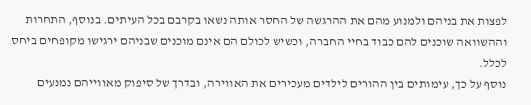לפצות את בניהם ולמנוע מהם את ההרגשה של החסר אותה נשאו בקרבם בכל העיתים. בנוסף, התחרות וההשוואה שוכנים להם כבוד בחיי החברה, וכשיש לכולם הם אינם מוכנים שבניהם ירגישו מקופחים ביחס לכלל.
נוסף על כך, עימותים בין ההורים לילדים מעכירים את האווירה, ובדרך של סיפוק מאווייהם נמנעים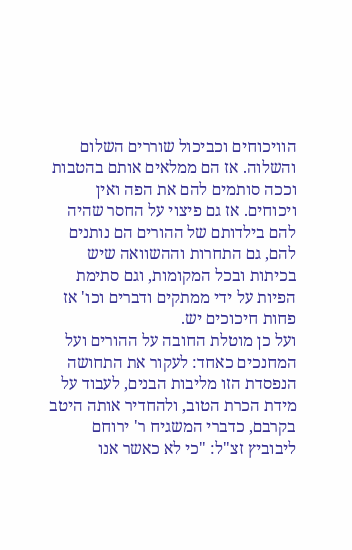הוויכוחים וכביכול שוררים השלום והשלוה. אז הם ממלאים אותם בהטבות וככה סותמים להם את הפה ואין ויכוחים. אז גם פיצוי על החסר שהיה להם בילדותם של ההורים הם נותנים להם, גם התחרות וההשוואה שיש בכיתות ובכל המקומות, וגם סתימת הפיות על ידי ממתקים ודברים וכו' אז פחות חיכוכים יש.
ועל כן מוטלת החובה על ההורים ועל המחנכים כאחד: לעקור את התחושה הנפסדת הזו מליבות הבנים, לעבוד על מידת הכרת הטוב, ולהחדיר אותה היטב בקרבם, כדברי המשגיח ר' ירוחם ליבוביץ זצ"ל: "כי לא כאשר אנו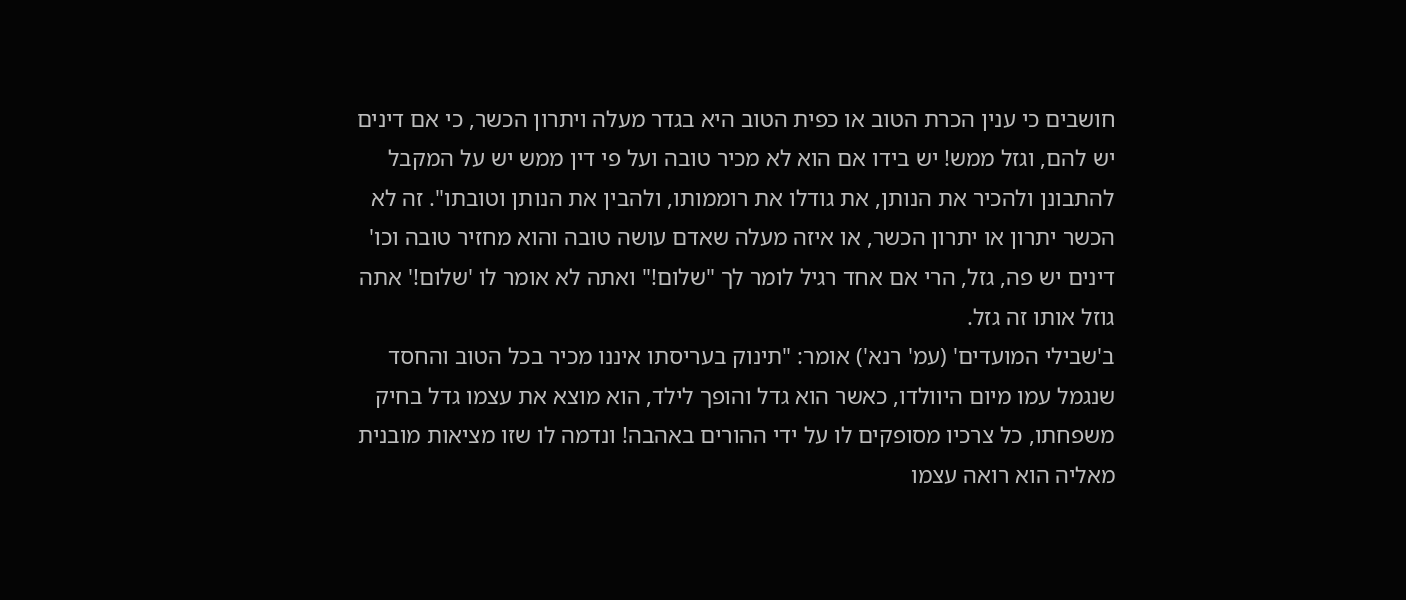חושבים כי ענין הכרת הטוב או כפית הטוב היא בגדר מעלה ויתרון הכשר, כי אם דינים יש להם, וגזל ממש! יש בידו אם הוא לא מכיר טובה ועל פי דין ממש יש על המקבל להתבונן ולהכיר את הנותן, את גודלו את רוממותו, ולהבין את הנותן וטובתו". זה לא הכשר יתרון או יתרון הכשר, או איזה מעלה שאדם עושה טובה והוא מחזיר טובה וכו' דינים יש פה, גזל, הרי אם אחד רגיל לומר לך "שלום!" ואתה לא אומר לו 'שלום!' אתה גוזל אותו זה גזל.
ב'שבילי המועדים' (עמ' רנא') אומר: "תינוק בעריסתו איננו מכיר בכל הטוב והחסד שנגמל עמו מיום היוולדו, כאשר הוא גדל והופך לילד, הוא מוצא את עצמו גדל בחיק משפחתו, כל צרכיו מסופקים לו על ידי ההורים באהבה! ונדמה לו שזו מציאות מובנית מאליה הוא רואה עצמו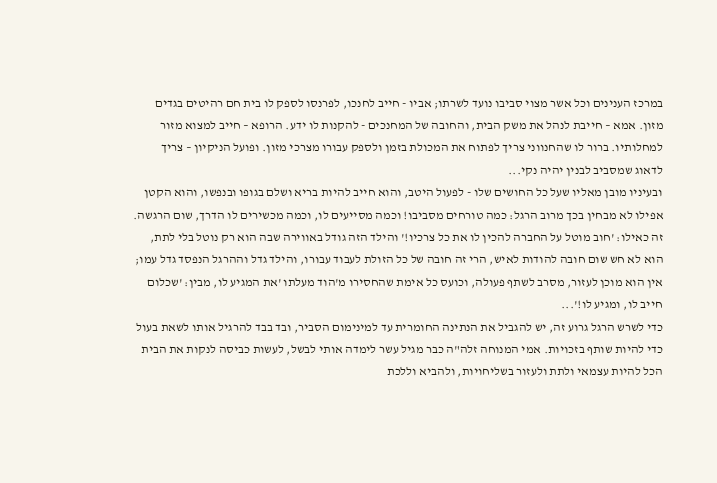במרכז הענינים וכל אשר מצוי סביבו נועד לשרתו; אביו - חייב לחנכו, לפרנסו לספק לו בית חם רהיטים בגדים מזון. אמא – חייבת לנהל את משק הבית, והחובה של המחנכים - להקנות לו ידע. הרופא – חייב למצוא מזור למחלותיו. ברור לו שהחנווני צריך לפתוח את המכולת בזמן ולספק עבורו מצרכי מזון. ופועל הניקיון – צריך לדאוג שמסביב לבנין יהיה נקי...
ובעיניו מובן מאליו שעל כל החושים שלו - לפעול היטב, והוא חייב להיות בריא ושלם בגופו ובנפשו, והוא הקטן אפילו לא מבחין בכך מרוב הרגל: כמה טורחים מסביבו! וכמה מסייעים לו, וכמה מכשירים לו הדרך, שום הרגשה. זה כאילו: 'חוב מוטל על החברה להכין לו את כל צרכיו!' והילד הזה גודל באווירה שבה הוא רק נוטל בלי לתת, הוא לא חש שום חובה להודות לאיש, הרי זה חובה של כל הזולת לעבוד עבורו, והילד גדל וההרגל הנפסד גדל עמו; אין הוא מוכן לעזור, מסרב לשתף פעולה, וכועס כל אימת שהחסירו מ'הוד מעלתו 'את המגיע לו, מבין: 'שכלום חייב לו, ומגיע לו!'...
כדי לשרש הרגל גרוע זה, יש להגביל את הנתינה החומרית עד למינימום הסביר, ובד בבד להרגיל אותו לשאת בעול כדי להיות שותף בזכויות. אמי המנוחה זלה"ה כבר מגיל עשר לימדה אותי לבשל, לעשות כביסה לנקות את הבית הכל להיות עצמאי ולתת ולעזור בשליחויות, ולהביא וללכת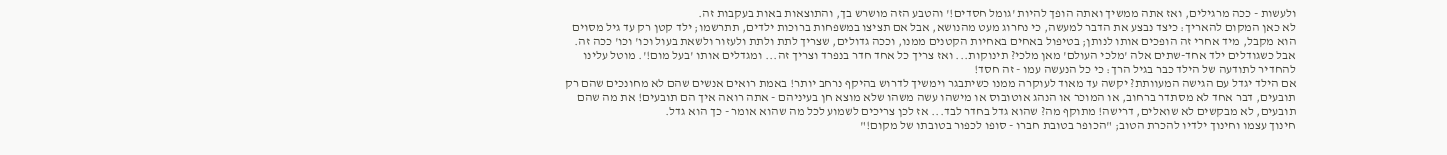ולעשות - ככה מרגילים, ואז אתה ממשיך ואתה הופך להיות 'גומל חסדים!' והטבע הזה מושרש בך, והתוצאות באות בעקבות זה.
לא כאן המקום להאריך: כיצד נבצע את הדבר למעשה, כי נחרוג מעט מהנושא, אבל אם תציצו במשפחות ברוכות ילדים, תתרשמו; ילד קטן רק עד גיל מסוים הוא מקבל, מיד אחרי זה הופכים אותו לנותן; בטיפול באחים באחיות הקטנים ממנו, וככה גדולים, שצריך לתת ולתת ולעזור ולשאת בעול וכו' וכו' ככה זה. אבל כשגודלים ילד אחד-שתים אלה 'מלכי העולם' מאן מלכי? תינוקות... ואז צריך כל אחד חדר בנפרד וצריך זה... ומגדלים אותו 'בעל מום!'. מוטל עלינו להחדיר לתודעה של הילד כבר בגיל הרך: כי כל הנעשה עמו - זה חסד!
אם הילד יגדל עם הגישה המעוותת? יקשה עד מאוד לעוקרה ממנו כשיתבגר וימשיך לדרוש בהיקף נרחב יותר! באמת רואים אנשים שהם לא מחונכים שהם רק תובעים, דבר אחד לא מסתדר ברחוב, או המוכר או הנהג אוטובוס או מישהו עשה משהו שלא מוצא חן בעיניהם - אתה רואה איך הם תובעים! את מה שהם תובעים, לא מבקשים לא שואלים, דרישה! מתוקף מה? שהוא גדל בחדר לבד... אז לכן צריכים לשמוע לכל מה שהוא אומר - כך הוא גדל.
חינוך עצמו וחינוך ילדיו להכרת הטוב; "הכופר בטובת חברו - סופו לכפור בטובתו של מקום!"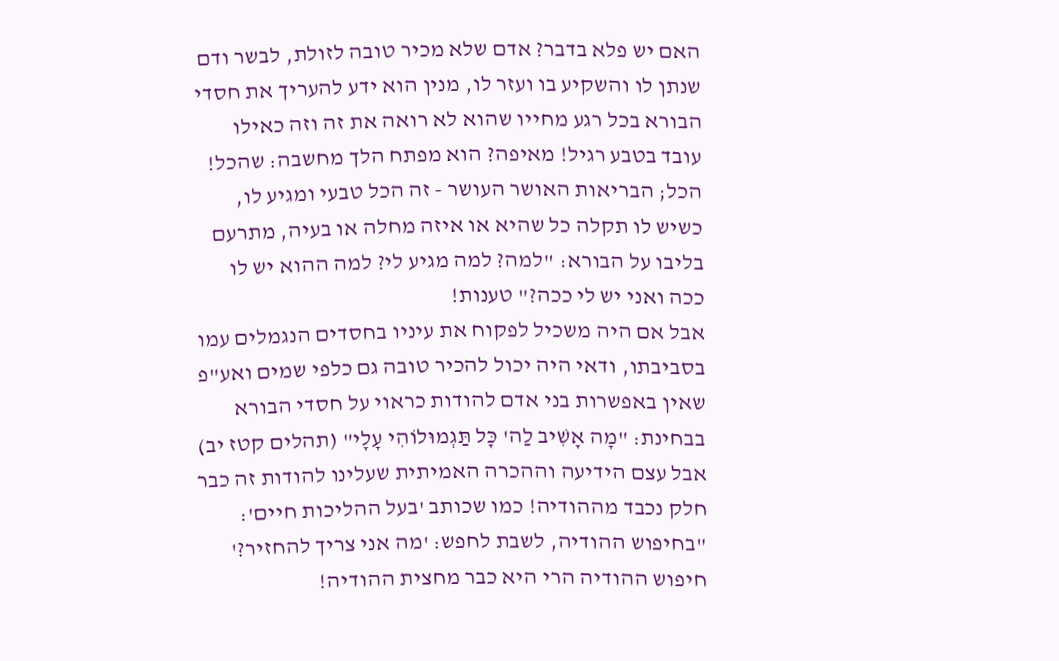האם יש פלא בדבר? אדם שלא מכיר טובה לזולת, לבשר ודם שנתן לו והשקיע בו ועזר לו, מנין הוא ידע להעריך את חסדי הבורא בכל רגע מחייו שהוא לא רואה את זה וזה כאילו עובד בטבע רגיל! מאיפה? הוא מפתח הלך מחשבה: שהכל! הכל; הבריאות האושר העושר - זה הכל טבעי ומגיע לו, כשיש לו תקלה כל שהיא או איזה מחלה או בעיה, מתרעם בליבו על הבורא: "למה? למה מגיע לי? למה ההוא יש לו ככה ואני יש לי ככה?" טענות!
אבל אם היה משכיל לפקוח את עיניו בחסדים הנגמלים עמו בסביבתו, ודאי היה יכול להכיר טובה גם כלפי שמים ואע"פ שאין באפשרות בני אדם להודות כראוי על חסדי הבורא בבחינת: "מָה אָשִׁיב לַה' כָּל תַּגְמוּלוֹהִי עָלָי" (תהלים קטז יב) אבל עצם הידיעה וההכרה האמיתית שעלינו להודות זה כבר חלק נכבד מההודיה! כמו שכותב 'בעל ההליכות חיים': "בחיפוש ההודיה, לשבת לחפש: 'מה אני צריך להחזיר?' חיפוש ההודיה הרי היא כבר מחצית ההודיה!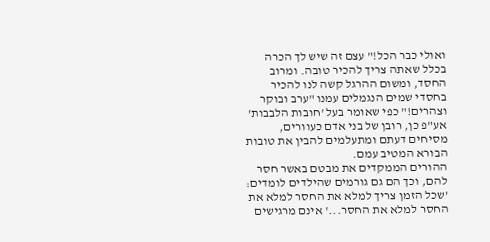ואולי כבר הכל!" עצם זה שיש לך הכרה בכלל שאתה צריך להכיר טובה. ומרוב החסד, ומשום ההרגל קשה לנו להכיר בחסדי שמים הנגמלים עמנו "ערב ובוקר וצהרים!" כפי שאומר בעל 'חובות הלבבות' אע"פ כן, רובן של בני אדם כעוורים, מסיחים דעתם ומתעלמים להבין את טובות הבורא המטיב עמם.
ההורים הממקדים את מבטם באשר חסר להם, וכך הם גם גורמים שהילדים לומדים: 'שכל הזמן צריך למלא את החסר למלא את החסר למלא את החסר...' אינם מרגישים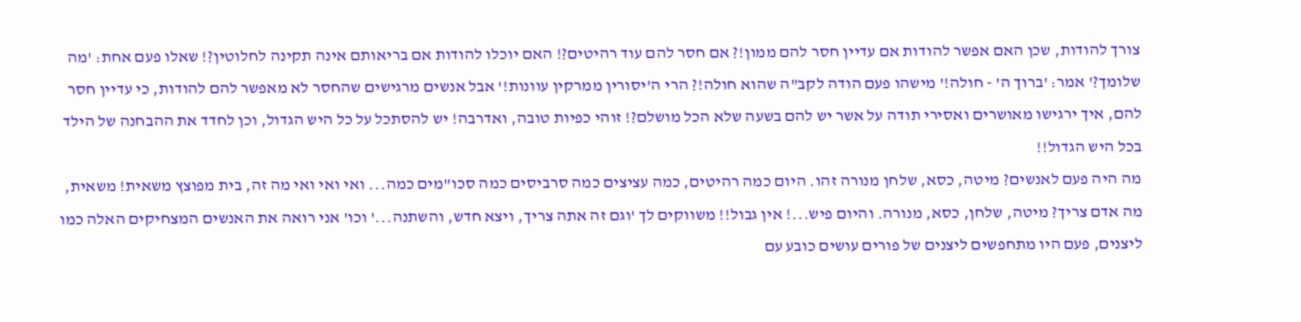צורך להודות, שכן האם אפשר להודות אם עדיין חסר להם ממון!? אם חסר להם עוד רהיטים?! האם יוכלו להודות אם בריאותם אינה תקינה לחלוטין?! שאלו פעם אחת: 'מה שלומך?' אמר: 'ברוך ה' - חולה!' מישהו פעם הודה לקב"ה שהוא חולה!? הרי ה'יסורין ממרקין עוונות!' אבל אנשים מרגישים שהחסר לא מאפשר להם להודות, כי עדיין חסר להם, איך ירגישו מאושרים ואסירי תודה על אשר יש להם בשעה שלא הכל מושלם?! זוהי כפיות טובה, ואדרבה! יש להסתכל על כל היש הגדול, וכן לחדד את ההבחנה של הילד בכל היש הגדול!!
מה היה פעם לאנשים? מיטה, כסא, שלחן מנורה זהו. היום כמה רהיטים, כמה עציצים כמה סרביסים כמה סכו"מים כמה... ואי ואי ואי מה זה, בית מפוצץ משאית! משאית, מה אדם צריך? מיטה, שלחן, כסא, מנורה. והיום פיש...! אין גבול!! משווקים לך 'וגם זה אתה צריך, ויצא חדש, והשתנה...' וכו' אני רואה את האנשים המצחיקים האלה כמו ליצנים, פעם היו מתחפשים ליצנים של פורים עושים כובע עם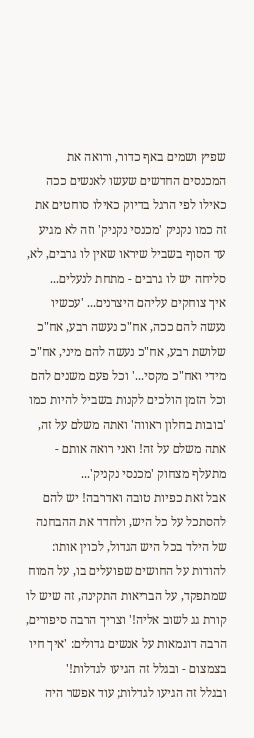שפיץ ושמים באף כדור, ורואה את המכנסים החדשים שעשו לאנשים ככה כאילו לפי הרגל בדיוק כאילו סוחטים את זה כמו נקניק 'מכנסי נקניק' וזה לא מגיע עד הסוף בשביל שיראו שאין לו גרבים, לא, סליחה יש לו גרבים - מתחת לנעלים...
איך צוחקים עליהם היצרנים... 'עכשיו נעשה להם ככה, אח"כ נעשה רבע, אח"כ שלושת רבע, אח"כ נעשה להם מיני, אח"כ מידי ואח"כ מקסי...' וכל פעם משנים להם וכל הזמן הולכים לקנות בשביל להיות כמו 'בובות בחלון ראווה' ואתה משלם על זה, אתה משלם על זה! ואני רואה אותם - מתעלף מצחוק 'מכנסי נקניק'...
אבל זאת כפיות טובה ואדרבה! יש להם להסתכל על כל היש, ולחדד את ההבחנה של הילד בכל היש הגדול, לכוין אותו: להודות על החושים שפועלים בו, על המוח שמתפקד, על הבריאות התקינה, זה שיש לו קורת גג לשוב אליה!' וצריך הרבה סיפורים, הרבה דוגמאות על אנשים גדולים: 'איך חיו בצמצום - ובגלל זה הגיעו לגדלות!'
ובגלל זה הגיעו לגדלות; עוד אפשר היה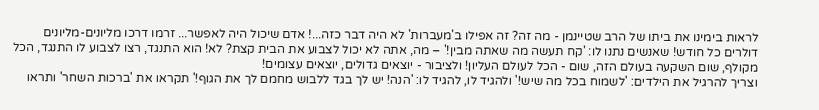לראות בימינו את ביתו של הרב שטיינמן - מה זה? זה אפילו ב'מעברות' לא היה דבר כזה...! אדם שיכול היה לאפשר... זרמו דרכו מליונים-מליונים דולרים כל חודש! שאנשים נתנו לו: 'קח תעשה מה שאתה מבין!' – מה, אתה לא יכול לצבוע את הבית קצת? לא! הוא התנגד, רצו לצבוע לו התנגד, הכל מקולף, שום השקעה בעולם הזה, שום - הכל לעולם העליון! ולציבור - יוצאים גדולים, יוצאים עצומים!
וצריך להרגיל את הילדים: 'לשמוח בכל מה שיש!' ולהגיד לו, להגיד לו: 'הנה! יש לך בגד ללבוש מחמם לך את הגוף!' תקראו את 'ברכות השחר' ותראו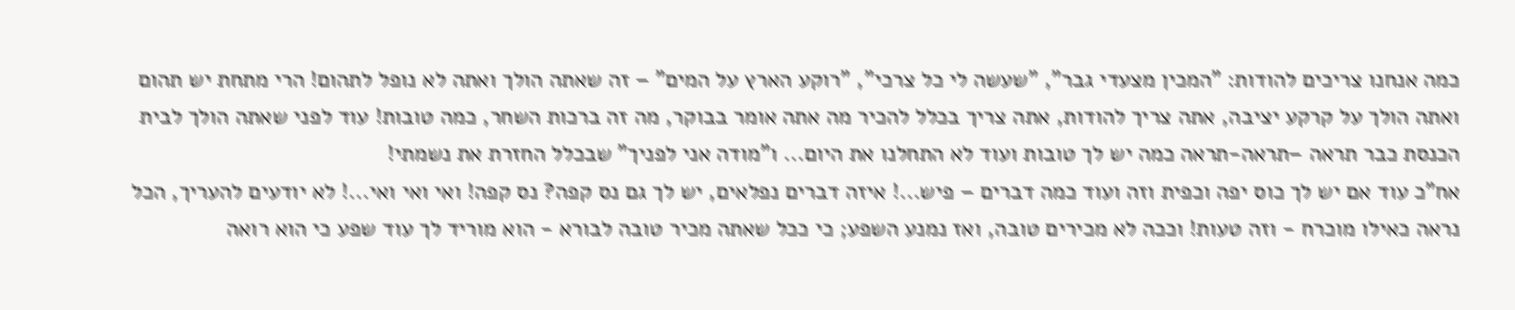כמה אנחנו צריכים להודות: "המכין מצעדי גבר", "שעשה לי כל צרכי", "רוקע הארץ על המים" – זה שאתה הולך ואתה לא נופל לתהום! הרי מתחת יש תהום ואתה הולך על קרקע יציבה, אתה צריך להודות, אתה צריך בכלל להכיר מה אתה אומר בבוקר, מה זה ברכות השחר, כמה טובות! עוד לפני שאתה הולך לבית הכנסת כבר תראה –תראה-תראה כמה יש לך טובות ועוד לא התחלנו את היום... ו"מודה אני לפניך" שבכלל החזרת את נשמתי!
אח"כ עוד אם יש לך כוס יפה וכפית וזה ועוד כמה דברים – פיש...! איזה דברים נפלאים, יש לך גם נס קפה? נס קפה! ואי ואי ואי...! לא יודעים להעריך, הכל נראה כאילו מוכרח - וזה טעות! וככה לא מכירים טובה, ואז נמנע השפע; כי ככל שאתה מכיר טובה לבורא - הוא מוריד לך עוד שפע כי הוא רואה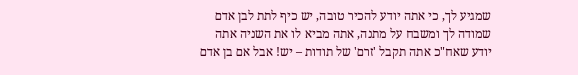שמגיע לך, כי אתה יודע להכיר טובה, יש כיף לתת לבן אדם שמודה לך ומשבח על מתנה, אתה מביא לו את השניה אתה יודע שאח"כ אתה תקבל 'זרם' של תודות – יש! אבל אם בן אדם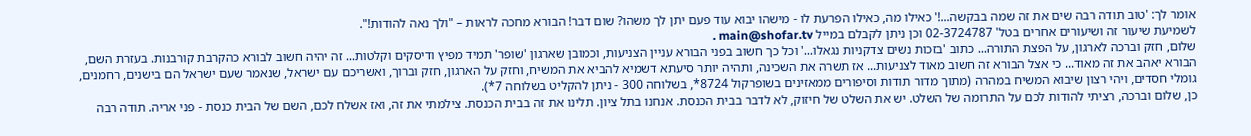אומר לך: 'טוב תודה רבה שים את זה שמה בבקשה...!' כאילו מה, כאילו הפרעת לו - מישהו יבוא עוד פעם יתן לך משהו? שום דבר! הבורא מחכה לראות – "ולך נאה להודות!".
לשמיעת שיעור זה ושיעורים אחרים בטל' 02-3724787 וכן ניתן לקבלם במייל main@shofar.tv .
שלום, חזק וברכה לארגון, על הפצת התורה... כתוב 'בזכות נשים צדקניות נגאלו...' וכל כך חשוב בפני הבורא עניין הצניעות, וכמובן שארגון 'שופר' תמיד מפיץ ודיסקים וקלטות... זה יהיה חשוב לבורא כהקרבת קורבנות. בעזרת השם, הבורא יאהב את זה מאוד... כי אצל הבורא זה חשוב מאוד לצניעות... אז תשרה את השכינה, ותהיה יותר סיעתא דשמיא להביא את המשיח, וחזק על הארגון, חזק וברוך, ואשריכם עם ישראל, שנאמר שעם ישראל הם בישנים, רחמנים, גומלי חסדים, ויהי רצון שיבוא המשיח במהרה (מתוך מדור תודות וסיפורים ממאזינים בשופרקול 8724*, בשלוחה 300 - ניתן להקליט בשלוחה 7*).
כן, שלום וברכה, רציתי להודות לכם על התרומה של השלט. יש את השלט של חיזוק, לא לדבר בבית הכנסת. אנחנו בתל ציון. תלינו את זה בבית הכנסת. צילמתי את זה, ואז אשלח לכם, השם של הבית כנסת - פני אריה. תודה רבה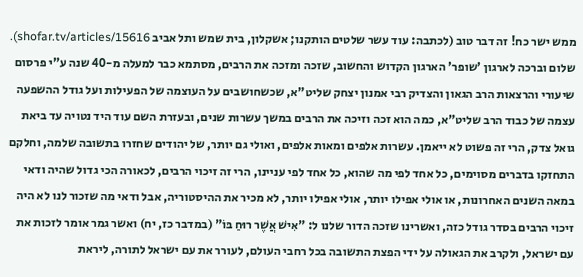ממש ישר כח! זה דבר טוב (לכתבה: עוד עשר שלטים הותקנו; אשקלון, בית שמש ותל אביב shofar.tv/articles/15616).
שלום וברכה לארגון 'שופר' הארגון הקדוש והחשוב, שזכה ומזכה את הרבים, מסתמא כבר למעלה מ-40 שנה ע"י פרסום שיעורי והרצאות הרב הגאון והצדיק רבי אמנון יצחק שליט"א, שכשחושבים על העוצמה של הפעילות ועל גודל ההשפעה עצמה של כבוד הרב שליט"א, כמה הוא זכה וזיכה את הרבים במשך עשרות שנים, ובעזרת השם עוד היד נטויה עד ביאת גואל צדק, הרי זה פשוט לא ייאמן. עשרות אלפים ומאות אלפים, ואולי גם יותר, של יהודים שחזרו בתשובה שלמה, וחלקם התחזקו בדברים מסוימים, כל אחד לפי מה שהוא, כל אחד לפי עניינו, הרי זה זיכוי הרבים, לכאורה הכי גדול שהיה ודאי במאה השנים האחרונות, או אולי אפילו יותר, אולי אפילו יותר, לא מכיר את ההיסטוריה, אבל ודאי מה שזכור לנו לא היה זיכוי הרבים בסדר גודל כזה, ואשרינו שזכה הדור שלנו ל: "אִישׁ אֲשֶׁר רוּחַ בּוֹ" (במדבר כז, יח) ואשר גמר אומר לזכות את עם ישראל, ולקרב את הגאולה על ידי הפצת התשובה בכל רחבי העולם, לעורר את עם ישראל לתורה, ליראת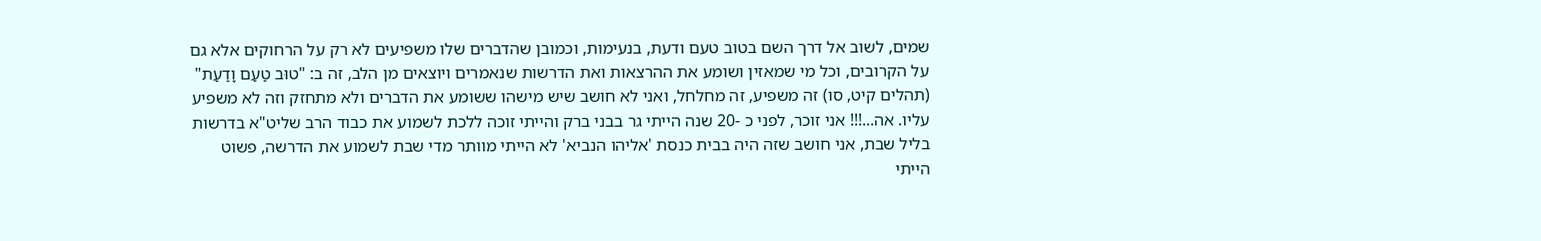שמים, לשוב אל דרך השם בטוב טעם ודעת, בנעימות, וכמובן שהדברים שלו משפיעים לא רק על הרחוקים אלא גם על הקרובים, וכל מי שמאזין ושומע את ההרצאות ואת הדרשות שנאמרים ויוצאים מן הלב, זה ב: "טוּב טַעַם וָדַעַת" (תהלים קיט, סו) זה משפיע, זה מחלחל, ואני לא חושב שיש מישהו ששומע את הדברים ולא מתחזק וזה לא משפיע עליו. אה...!!! אני זוכר, לפני כ -20 שנה הייתי גר בבני ברק והייתי זוכה ללכת לשמוע את כבוד הרב שליט"א בדרשות בליל שבת, אני חושב שזה היה בבית כנסת 'אליהו הנביא' לא הייתי מוותר מדי שבת לשמוע את הדרשה, פשוט הייתי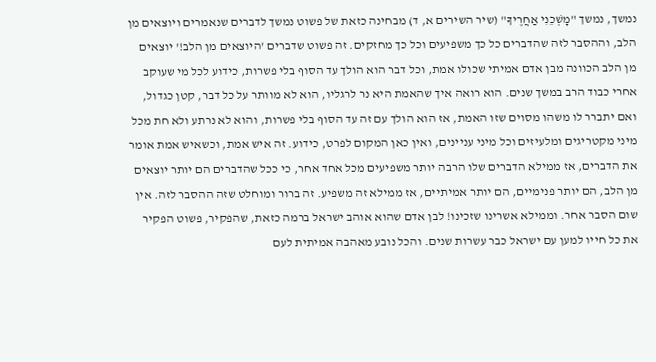נמשך, נמשך "מׇשְׁכֵנִי אַחֲרֶיךָ" (שיר השירים א, ד) מבחינה כזאת של פשוט נמשך לדברים שנאמרים ויוצאים מן הלב, וההסבר לזה שהדברים כל כך משפיעים וכל כך מחזקים. זה פשוט שדברים 'היוצאים מן הלב!' יוצאים מן הלב הכוונה מבן אדם אמיתי שכולו אמת, וכל דבר הוא הולך עד הסוף בלי פשרות, כידוע לכל מי שעוקב אחרי כבוד הרב במשך שנים. הוא רואה איך שהאמת היא נר לרגליו, הוא לא מוותר על כל דבר, קטן כגדול, ואם יתברר לו משהו מסוים שזו האמת, אז הוא הולך עם זה עד הסוף בלי פשרות, והוא לא נרתע ולא חת מכל מיני מקטריגים ומלעיזים וכל מיני עניינים, ואין כאן המקום לפרט, כידוע. זה איש אמת, וכשאיש אמת אומר את הדברים, אז ממילא הדברים שלו הרבה יותר משפיעים מכל אחד אחר, כי ככל שהדברים הם יותר יוצאים מן הלב, הם יותר פנימיים, הם יותר אמיתיים, אז ממילא זה משפיע. זה ברור ומוחלט שזה ההסבר לזה. אין שום הסבר אחר. וממילא אשרינו שזכינו! לבן אדם שהוא אוהב ישראל ברמה כזאת, שהפקיר, פשוט הפקיר את כל חייו למען עם ישראל כבר עשרות שנים. והכל נובע מאהבה אמיתית לעם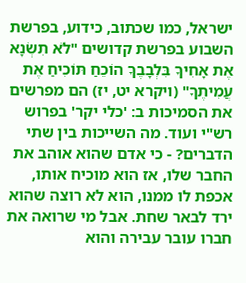ישראל, כמו שכתוב, כידוע, בפרשת השבוע בפרשת קדושים "לֹא תִשְׂנָא אֶת אָחִיךָ בִּלְבָבֶךָ הוֹכֵחַ תּוֹכִיחַ אֶת עֲמִיתֶךָ" (ויקרא יט, יז) הם מפרשים את הסמיכות ב: 'כלי יקר' בפרוש רש"י ועוד. מה השייכות בין שתי הדברים? - כי אדם שהוא אוהב את החבר שלו, אז הוא מוכיח אותו, אכפת לו ממנו, הוא לא רוצה שהוא ירד לבאר שחת. אבל מי שרואה את חברו עובר עבירה והוא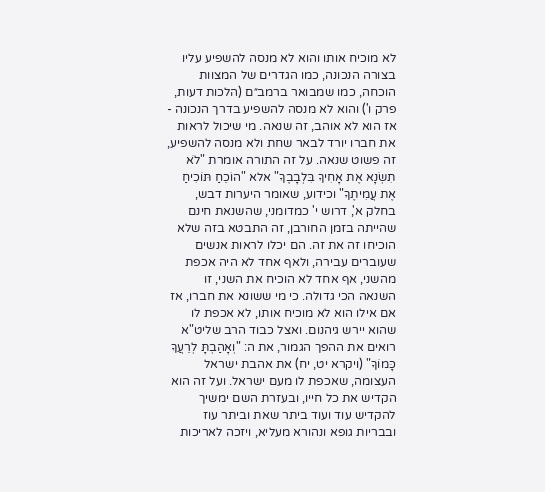לא מוכיח אותו והוא לא מנסה להשפיע עליו בצורה הנכונה, כמו הגדרים של המצוות הוכחה, כמו שמבואר ברמב״ם (הלכות דעות, פרק ו') והוא לא מנסה להשפיע בדרך הנכונה - אז הוא לא אוהב, זה שנאה. מי שיכול לראות את חברו יורד לבאר שחת ולא מנסה להשפיע, זה פשוט שנאה. על זה התורה אומרת "לֹא תִשְׂנָא אֶת אָחִיךָ בִּלְבָבֶךָ" אלא "הוֹכֵחַ תּוֹכִיחַ אֶת עֲמִיתֶךָ" וכידוע, שאומר היערות דבש, בחלק א', דרוש י' כמדומני, שהשנאת חינם שהייתה בזמן החורבן, זה התבטא בזה שלא הוכיחו זה את זה. הם יכלו לראות אנשים שעוברים עבירה, ולאף אחד לא היה אכפת מהשני, אף אחד לא הוכיח את השני, זו השנאה הכי גדולה. כי מי ששונא את חברו, אז אם אילו הוא לא מוכיח אותו, לא אכפת לו שהוא יירש גיהנום. ואצל כבוד הרב שליט"א רואים את ההפך הגמור, את ה: "וְאָהַבְתָּ לְרֵעֲךָ כָּמוֹךָ" (ויקרא יט, יח) את אהבת ישראל העצומה, שאכפת לו מעם ישראל. ועל זה הוא הקדיש את כל חייו, ובעזרת השם ימשיך להקדיש עוד ועוד ביתר שאת וביתר עוז ובבריות גופא ונהורא מעליא, ויזכה לאריכות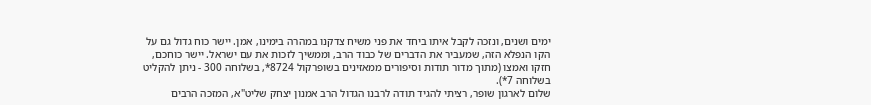ימים ושנים, ונזכה לקבל איתו ביחד את פני משיח צדקנו במהרה בימינו, אמן. יישר כוח גדול גם על הקו הנפלא הזה, שמעביר את הדברים של כבוד הרב, וממשיך לזכות את עם ישראל. יישר כוחכם, חזקו ואמצו (מתוך מדור תודות וסיפורים ממאזינים בשופרקול 8724*, בשלוחה 300 - ניתן להקליט בשלוחה 7*).
שלום לארגון שופר, רציתי להגיד תודה לרבנו הגדול הרב אמנון יצחק שליט"א, המזכה הרבים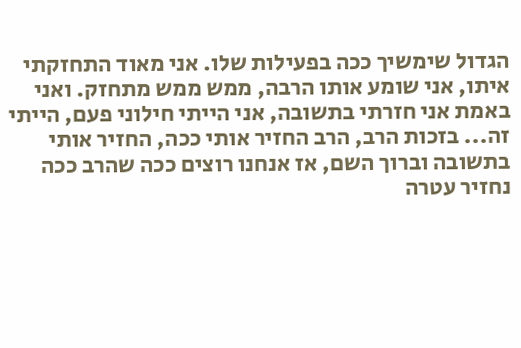הגדול שימשיך ככה בפעילות שלו. אני מאוד התחזקתי איתו, אני שומע אותו הרבה, ממש ממש מתחזק. ואני באמת אני חזרתי בתשובה, אני הייתי חילוני פעם, הייתי זה... בזכות הרב, הרב החזיר אותי ככה, החזיר אותי בתשובה וברוך השם, אז אנחנו רוצים ככה שהרב ככה נחזיר עטרה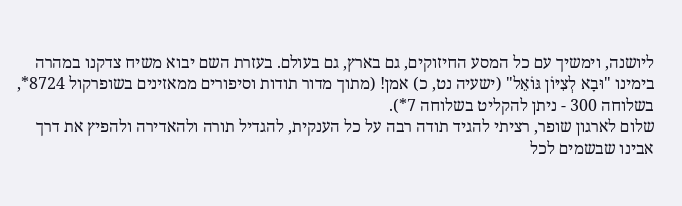ליושנה, וימשיך עם כל המסע החיזוקים, גם בארץ, גם בעולם. בעזרת השם יבוא משיח צדקנו במהרה בימינו "וּבָא לְצִיּוֹן גּוֹאֵל" (ישעיה נט, כ) אמן! (מתוך מדור תודות וסיפורים ממאזינים בשופרקול 8724*, בשלוחה 300 - ניתן להקליט בשלוחה 7*).
שלום לארגון שופר, רציתי להגיד תודה רבה על כל הענקית, להגדיל תורה ולהאדירה ולהפיץ את דרך אבינו שבשמים לכל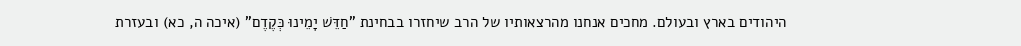היהודים בארץ ובעולם. מחכים אנחנו מהרצאותיו של הרב שיחזרו בבחינת "חַדֵּשׁ יָמֵינוּ כְּקֶדֶם" (איכה ה, כא) ובעזרת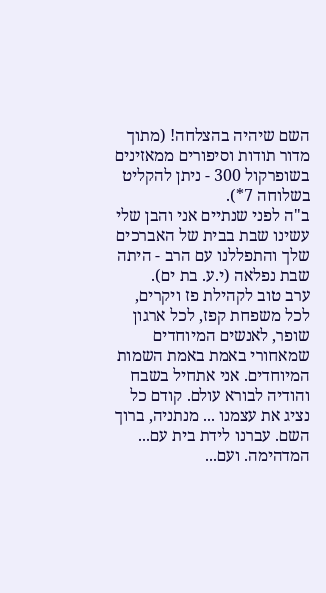השם שיהיה בהצלחה! (מתוך מדור תודות וסיפורים ממאזינים בשופרקול 300 - ניתן להקליט בשלוחה 7*).
ב"ה לפני שנתיים אני והבן שלי עשינו שבת בבית של האברכים שלך והתפללנו עם הרב - היתה שבת נפלאה (י.ע. בת ים).
ערב טוב לקהילת פז ויקרים, לכל משפחת קפז, לכל ארגון שופר, לאנשים המיוחדים שמאחורי באמת באמת השמות המיוחדים. אני אתחיל בשבח והודיה לבורא עולם. קודם כל נציג את עצמנו ... מנתניה, ברוך השם. עברנו לידת בית עם... המדהימה. ועם...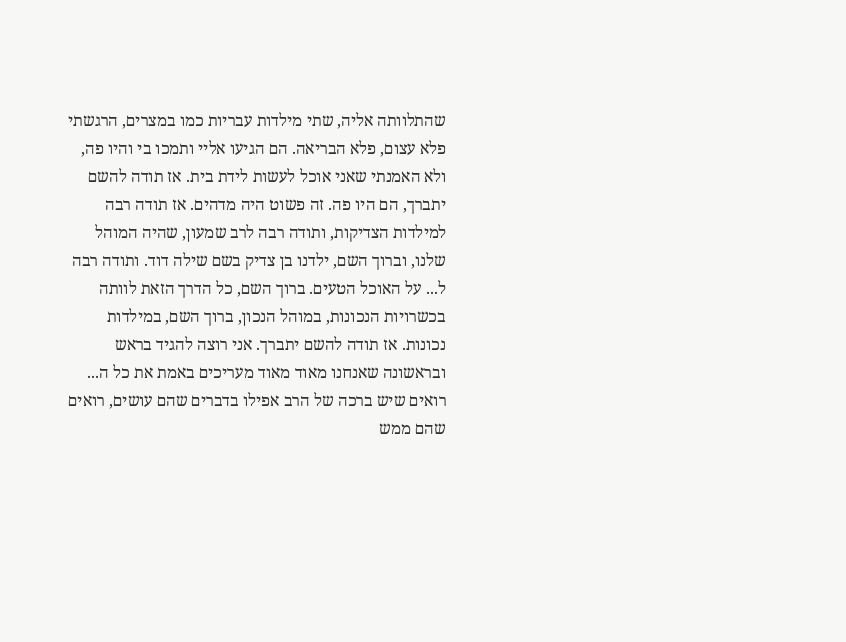שהתלוותה אליה, שתי מילדות עבריות כמו במצרים, הרגשתי פלא עצום, פלא הבריאה. הם הגיעו אליי ותמכו בי והיו פה, ולא האמנתי שאני אוכל לעשות לידת בית. אז תודה להשם יתברך, הם היו פה. זה פשוט היה מדהים. אז תודה רבה למילדות הצדיקות, ותודה רבה לרב שמעון, שהיה המוהל שלנו, וברוך השם, ילדנו בן צדיק בשם שילה דוד. ותודה רבה ל... על האוכל הטעים. ברוך השם, כל הדרך הזאת לוותה בכשרויות הנכונות, במוהל הנכון, ברוך השם, במילדות נכונות. אז תודה להשם יתברך. אני רוצה להגיד בראש ובראשונה שאנחנו מאוד מאוד מעריכים באמת את כל ה... רואים שיש ברכה של הרב אפילו בדברים שהם עושים, רואים שהם ממש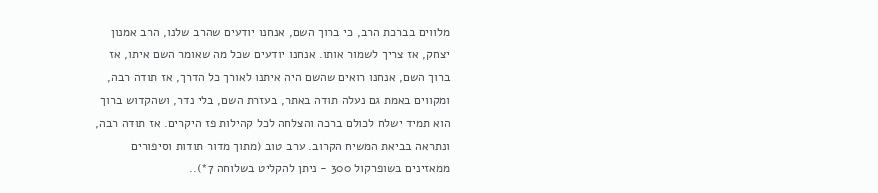מלווים בברכת הרב, כי ברוך השם, אנחנו יודעים שהרב שלנו, הרב אמנון יצחק, אז צריך לשמור אותו. אנחנו יודעים שכל מה שאומר השם איתו, אז ברוך השם, אנחנו רואים שהשם היה איתנו לאורך כל הדרך, אז תודה רבה, ומקווים באמת גם נעלה תודה באתר, בעזרת השם, בלי נדר, ושהקדוש ברוך הוא תמיד ישלח לכולם ברכה והצלחה לכל קהילות פז היקרים. אז תודה רבה, ונתראה בביאת המשיח הקרוב. ערב טוב (מתוך מדור תודות וסיפורים ממאזינים בשופרקול 300 - ניתן להקליט בשלוחה 7*)..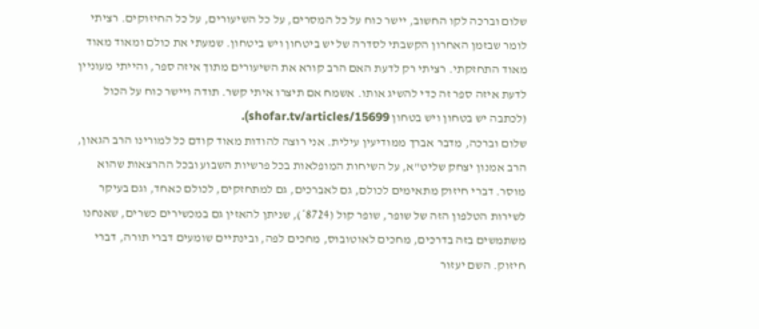שלום וברכה לקו החשוב, יישר כוח על כל המסרים, על כל השיעורים, על כל החיזוקים. רציתי לומר שבזמן האחרון הקשבתי לסדרה של יש ביטחון ויש ביטחון. שמעתי את כולם ומאוד מאוד מאוד התחזקתי. רציתי רק לדעת האם הרב קורא את השיעורים מתוך איזה ספר, והייתי מעוניין לדעת איזה ספר זה כדי להשיג אותו. אשמח אם תיצרו איתי קשר. תודה ויישר כוח על הכול (לכתבה יש בטחון ויש בטחון shofar.tv/articles/15699).
שלום וברכה, מדבר אברך ממודיעין עילית. אני רוצה להודות מאוד קודם כל למורינו הרב הגאון, הרב אמנון יצחק שליט"א, על השיחות המופלאות בכל פרשיות השבוע ובכל ההרצאות שהוא מוסר. דברי חיזוק מתאימים לכולם, גם לאברכים, גם למתחזקים, לכולם כאחד, וגם בעיקר לשירות הטלפון הזה של שופר, שופר קול (8724*), שניתן להאזין גם במכשירים כשרים, שאנחנו משתמשים בזה בדרכים, מחכים לאוטובוס, מחכים לפה, ובינתיים שומעים דברי תורה, דברי חיזוק. השם יעזור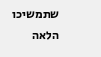שתמשיכו הלאה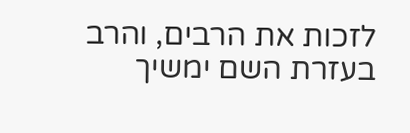לזכות את הרבים, והרב בעזרת השם ימשיך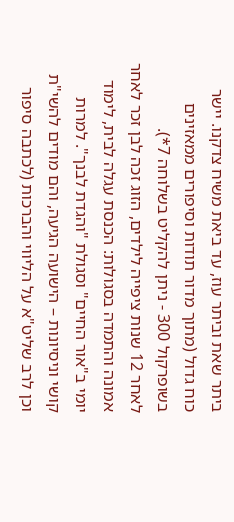ביתר שאת וביתר עוז, עד ביאת משיח צדקנו. יישר כוח גדול (מתוך מדור תודות וסיפורים ממאזינים בשופרקול 300 - ניתן להקליט בשלוחה 7*).
לאחר 12 שנות ציפייה לילדים, הזוג זכה לבן זכר לאחר אמונה והתמדה בסגולות: הכנסת עגלה לבית, לימוד יומי ב"אור החיים" וסגולת "והגדת לבנך". למרות קושי וניסיונות – הישועה הגיעה, והם מודים להשי"ת וכן לרב שליט"א על הליווי והברכות (לכתבה סיפור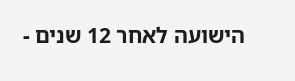הישועה לאחר 12 שנים -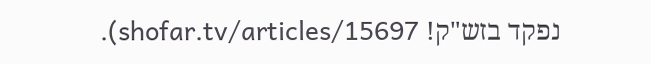נפקד בזש"ק! shofar.tv/articles/15697).